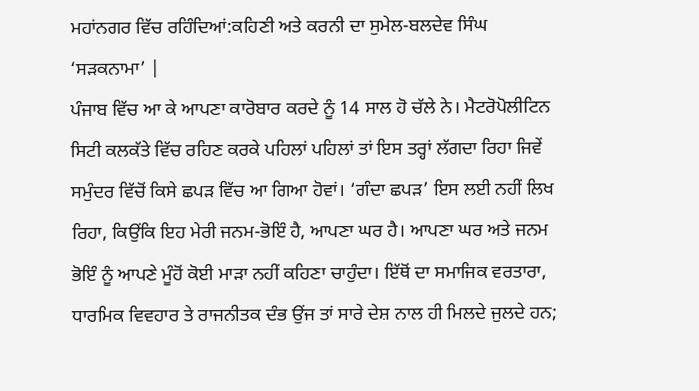ਮਹਾਂਨਗਰ ਵਿੱਚ ਰਹਿੰਦਿਆਂ:ਕਹਿਣੀ ਅਤੇ ਕਰਨੀ ਦਾ ਸੁਮੇਲ-ਬਲਦੇਵ ਸਿੰਘ ‘ਸੜਕਨਾਮਾ’ |
ਪੰਜਾਬ ਵਿੱਚ ਆ ਕੇ ਆਪਣਾ ਕਾਰੋਬਾਰ ਕਰਦੇ ਨੂੰ 14 ਸਾਲ ਹੋ ਚੱਲੇ ਨੇ। ਮੈਟਰੋਪੋਲੀਟਿਨ ਸਿਟੀ ਕਲਕੱਤੇ ਵਿੱਚ ਰਹਿਣ ਕਰਕੇ ਪਹਿਲਾਂ ਪਹਿਲਾਂ ਤਾਂ ਇਸ ਤਰ੍ਹਾਂ ਲੱਗਦਾ ਰਿਹਾ ਜਿਵੇਂ ਸਮੁੰਦਰ ਵਿੱਚੋਂ ਕਿਸੇ ਛਪੜ ਵਿੱਚ ਆ ਗਿਆ ਹੋਵਾਂ। ‘ਗੰਦਾ ਛਪੜ’ ਇਸ ਲਈ ਨਹੀਂ ਲਿਖ ਰਿਹਾ, ਕਿਉਂਕਿ ਇਹ ਮੇਰੀ ਜਨਮ-ਭੋਇੰ ਹੈ, ਆਪਣਾ ਘਰ ਹੈ। ਆਪਣਾ ਘਰ ਅਤੇ ਜਨਮ ਭੋਇੰ ਨੂੰ ਆਪਣੇ ਮੂੰਹੋਂ ਕੋਈ ਮਾੜਾ ਨਹੀਂ ਕਹਿਣਾ ਚਾਹੁੰਦਾ। ਇੱਥੋਂ ਦਾ ਸਮਾਜਿਕ ਵਰਤਾਰਾ, ਧਾਰਮਿਕ ਵਿਵਹਾਰ ਤੇ ਰਾਜਨੀਤਕ ਦੰਭ ਉਂਜ ਤਾਂ ਸਾਰੇ ਦੇਸ਼ ਨਾਲ ਹੀ ਮਿਲਦੇ ਜੁਲਦੇ ਹਨ;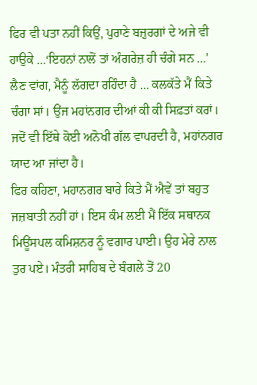ਫਿਰ ਵੀ ਪਤਾ ਨਹੀਂ ਕਿਉਂ, ਪੁਰਾਣੇ ਬਜ਼ੁਰਗਾਂ ਦੇ ਅਜੇ ਵੀ ਹਾਉਕੇ …‘ਇਹਨਾਂ ਨਾਲੋਂ ਤਾਂ ਅੰਗਰੇਜ਼ ਹੀ ਚੰਗੇ ਸਨ …’ ਲੈਣ ਵਾਂਗ, ਮੈਨੂੰ ਲੱਗਦਾ ਰਹਿੰਦਾ ਹੈ … ਕਲਕੱਤੇ ਮੈਂ ਕਿਤੇ ਚੰਗਾ ਸਾਂ। ਉਂਜ ਮਹਾਂਨਗਰ ਦੀਆਂ ਕੀ ਕੀ ਸਿਫ਼ਤਾਂ ਕਰਾਂ। ਜਦੋਂ ਵੀ ਇੱਥੇ ਕੋਈ ਅਨੋਖੀ ਗੱਲ ਵਾਪਰਦੀ ਹੈ, ਮਹਾਂਨਗਰ ਯਾਦ ਆ ਜਾਂਦਾ ਹੈ।
ਫਿਰ ਕਹਿਣਾ, ਮਹਾਨਗਰ ਬਾਰੇ ਕਿਤੇ ਮੈਂ ਐਵੇਂ ਤਾਂ ਬਹੁਤ ਜਜ਼ਬਾਤੀ ਨਹੀਂ ਹਾਂ। ਇਸ ਕੰਮ ਲਈ ਮੈਂ ਇੱਕ ਸਥਾਨਕ ਮਿਊਂਸਪਲ ਕਮਿਸ਼ਨਰ ਨੂੰ ਵਗਾਰ ਪਾਈ। ਉਹ ਮੇਰੇ ਨਾਲ ਤੁਰ ਪਏ। ਮੰਤਰੀ ਸਾਹਿਬ ਦੇ ਬੰਗਲੇ ਤੋਂ 20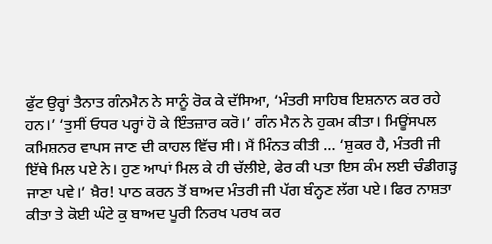ਫੁੱਟ ਉਰ੍ਹਾਂ ਤੈਨਾਤ ਗੰਨਮੈਨ ਨੇ ਸਾਨੂੰ ਰੋਕ ਕੇ ਦੱਸਿਆ, ‘ਮੰਤਰੀ ਸਾਹਿਬ ਇਸ਼ਨਾਨ ਕਰ ਰਹੇ ਹਨ।’ ‘ਤੁਸੀਂ ਓਧਰ ਪਰ੍ਹਾਂ ਹੋ ਕੇ ਇੰਤਜ਼ਾਰ ਕਰੋ।’ ਗੰਨ ਮੈਨ ਨੇ ਹੁਕਮ ਕੀਤਾ। ਮਿਊਂਸਪਲ ਕਮਿਸ਼ਨਰ ਵਾਪਸ ਜਾਣ ਦੀ ਕਾਹਲ ਵਿੱਚ ਸੀ। ਮੈਂ ਮਿੰਨਤ ਕੀਤੀ … ‘ਸ਼ੁਕਰ ਹੈ, ਮੰਤਰੀ ਜੀ ਇੱਥੇ ਮਿਲ ਪਏ ਨੇ। ਹੁਣ ਆਪਾਂ ਮਿਲ ਕੇ ਹੀ ਚੱਲੀਏ, ਫੇਰ ਕੀ ਪਤਾ ਇਸ ਕੰਮ ਲਈ ਚੰਡੀਗੜ੍ਹ ਜਾਣਾ ਪਵੇ।’ ਖ਼ੈਰ! ਪਾਠ ਕਰਨ ਤੋਂ ਬਾਅਦ ਮੰਤਰੀ ਜੀ ਪੱਗ ਬੰਨ੍ਹਣ ਲੱਗ ਪਏ। ਫਿਰ ਨਾਸ਼ਤਾ ਕੀਤਾ ਤੇ ਕੋਈ ਘੰਟੇ ਕੁ ਬਾਅਦ ਪੂਰੀ ਨਿਰਖ ਪਰਖ ਕਰ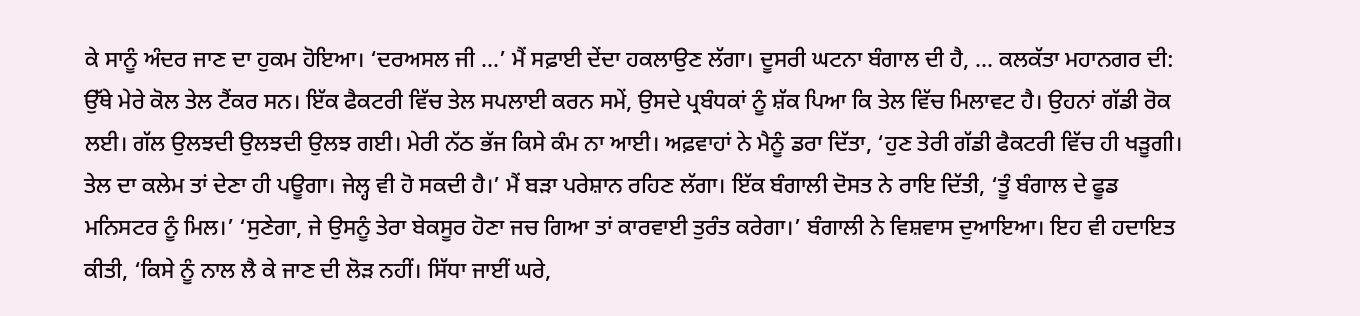ਕੇ ਸਾਨੂੰ ਅੰਦਰ ਜਾਣ ਦਾ ਹੁਕਮ ਹੋਇਆ। ‘ਦਰਅਸਲ ਜੀ …’ ਮੈਂ ਸਫ਼ਾਈ ਦੇਂਦਾ ਹਕਲਾਉਣ ਲੱਗਾ। ਦੂਸਰੀ ਘਟਨਾ ਬੰਗਾਲ ਦੀ ਹੈ, … ਕਲਕੱਤਾ ਮਹਾਨਗਰ ਦੀ: ਉੱਥੇ ਮੇਰੇ ਕੋਲ ਤੇਲ ਟੈਂਕਰ ਸਨ। ਇੱਕ ਫੈਕਟਰੀ ਵਿੱਚ ਤੇਲ ਸਪਲਾਈ ਕਰਨ ਸਮੇਂ, ਉਸਦੇ ਪ੍ਰਬੰਧਕਾਂ ਨੂੰ ਸ਼ੱਕ ਪਿਆ ਕਿ ਤੇਲ ਵਿੱਚ ਮਿਲਾਵਟ ਹੈ। ਉਹਨਾਂ ਗੱਡੀ ਰੋਕ ਲਈ। ਗੱਲ ਉਲਝਦੀ ਉਲਝਦੀ ਉਲਝ ਗਈ। ਮੇਰੀ ਨੱਠ ਭੱਜ ਕਿਸੇ ਕੰਮ ਨਾ ਆਈ। ਅਫ਼ਵਾਹਾਂ ਨੇ ਮੈਨੂੰ ਡਰਾ ਦਿੱਤਾ, ‘ਹੁਣ ਤੇਰੀ ਗੱਡੀ ਫੈਕਟਰੀ ਵਿੱਚ ਹੀ ਖੜੂਗੀ। ਤੇਲ ਦਾ ਕਲੇਮ ਤਾਂ ਦੇਣਾ ਹੀ ਪਊਗਾ। ਜੇਲ੍ਹ ਵੀ ਹੋ ਸਕਦੀ ਹੈ।’ ਮੈਂ ਬੜਾ ਪਰੇਸ਼ਾਨ ਰਹਿਣ ਲੱਗਾ। ਇੱਕ ਬੰਗਾਲੀ ਦੋਸਤ ਨੇ ਰਾਇ ਦਿੱਤੀ, ‘ਤੂੰ ਬੰਗਾਲ ਦੇ ਫੂਡ ਮਨਿਸਟਰ ਨੂੰ ਮਿਲ।’ ‘ਸੁਣੇਗਾ, ਜੇ ਉਸਨੂੰ ਤੇਰਾ ਬੇਕਸੂਰ ਹੋਣਾ ਜਚ ਗਿਆ ਤਾਂ ਕਾਰਵਾਈ ਤੁਰੰਤ ਕਰੇਗਾ।’ ਬੰਗਾਲੀ ਨੇ ਵਿਸ਼ਵਾਸ ਦੁਆਇਆ। ਇਹ ਵੀ ਹਦਾਇਤ ਕੀਤੀ, ‘ਕਿਸੇ ਨੂੰ ਨਾਲ ਲੈ ਕੇ ਜਾਣ ਦੀ ਲੋੜ ਨਹੀਂ। ਸਿੱਧਾ ਜਾਈਂ ਘਰੇ,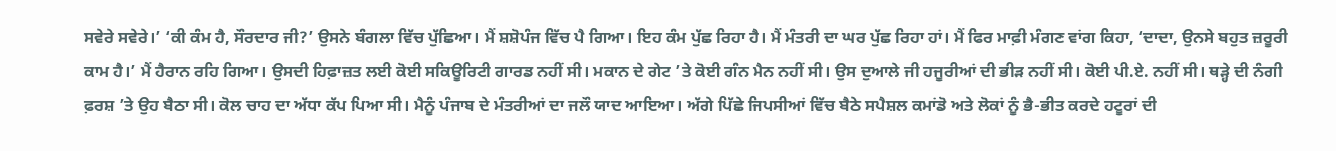ਸਵੇਰੇ ਸਵੇਰੇ।’ ‘ਕੀ ਕੰਮ ਹੈ, ਸੌਰਦਾਰ ਜੀ?’ ਉਸਨੇ ਬੰਗਲਾ ਵਿੱਚ ਪੁੱਛਿਆ। ਮੈਂ ਸ਼ਸ਼ੋਪੰਜ ਵਿੱਚ ਪੈ ਗਿਆ। ਇਹ ਕੰਮ ਪੁੱਛ ਰਿਹਾ ਹੈ। ਮੈਂ ਮੰਤਰੀ ਦਾ ਘਰ ਪੁੱਛ ਰਿਹਾ ਹਾਂ। ਮੈਂ ਫਿਰ ਮਾਫ਼ੀ ਮੰਗਣ ਵਾਂਗ ਕਿਹਾ, ‘ਦਾਦਾ, ਉਨਸੇ ਬਹੁਤ ਜ਼ਰੂਰੀ ਕਾਮ ਹੈ।’ ਮੈਂ ਹੈਰਾਨ ਰਹਿ ਗਿਆ। ਉਸਦੀ ਹਿਫ਼ਾਜ਼ਤ ਲਈ ਕੋਈ ਸਕਿਊਰਿਟੀ ਗਾਰਡ ਨਹੀਂ ਸੀ। ਮਕਾਨ ਦੇ ਗੇਟ ’ਤੇ ਕੋਈ ਗੰਨ ਮੈਨ ਨਹੀਂ ਸੀ। ਉਸ ਦੁਆਲੇ ਜੀ ਹਜੂਰੀਆਂ ਦੀ ਭੀੜ ਨਹੀਂ ਸੀ। ਕੋਈ ਪੀ.ਏ. ਨਹੀਂ ਸੀ। ਥੜ੍ਹੇ ਦੀ ਨੰਗੀ ਫ਼ਰਸ਼ ’ਤੇ ਉਹ ਬੈਠਾ ਸੀ। ਕੋਲ ਚਾਹ ਦਾ ਅੱਧਾ ਕੱਪ ਪਿਆ ਸੀ। ਮੈਨੂੰ ਪੰਜਾਬ ਦੇ ਮੰਤਰੀਆਂ ਦਾ ਜਲੌ ਯਾਦ ਆਇਆ। ਅੱਗੇ ਪਿੱਛੇ ਜਿਪਸੀਆਂ ਵਿੱਚ ਬੈਠੇ ਸਪੈਸ਼ਲ ਕਮਾਂਡੋ ਅਤੇ ਲੋਕਾਂ ਨੂੰ ਭੈ-ਭੀਤ ਕਰਦੇ ਹਟੂਰਾਂ ਦੀ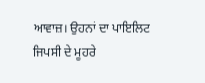ਆਵਾਜ਼। ਉਹਨਾਂ ਦਾ ਪਾਇਲਿਟ ਜਿਪਸੀ ਦੇ ਮੂਹਰੇ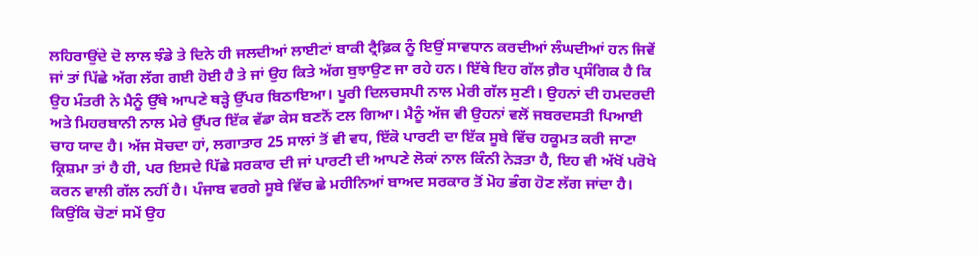ਲਹਿਰਾਉਂਦੇ ਦੋ ਲਾਲ ਝੰਡੇ ਤੇ ਦਿਨੇ ਹੀ ਜਲਦੀਆਂ ਲਾਈਟਾਂ ਬਾਕੀ ਟ੍ਰੈਫ਼ਿਕ ਨੂੰ ਇਉਂ ਸਾਵਧਾਨ ਕਰਦੀਆਂ ਲੰਘਦੀਆਂ ਹਨ ਜਿਵੇਂ ਜਾਂ ਤਾਂ ਪਿੱਛੇ ਅੱਗ ਲੱਗ ਗਈ ਹੋਈ ਹੈ ਤੇ ਜਾਂ ਉਹ ਕਿਤੇ ਅੱਗ ਬੁਝਾਉਣ ਜਾ ਰਹੇ ਹਨ। ਇੱਥੇ ਇਹ ਗੱਲ ਗ਼ੈਰ ਪ੍ਰਸੰਗਿਕ ਹੈ ਕਿ ਉਹ ਮੰਤਰੀ ਨੇ ਮੈਨੂੰ ਉੱਥੇ ਆਪਣੇ ਥੜ੍ਹੇ ਉੱਪਰ ਬਿਠਾਇਆ। ਪੂਰੀ ਦਿਲਚਸਪੀ ਨਾਲ ਮੇਰੀ ਗੱਲ ਸੁਣੀ। ਉਹਨਾਂ ਦੀ ਹਮਦਰਦੀ ਅਤੇ ਮਿਹਰਬਾਨੀ ਨਾਲ ਮੇਰੇ ਉੱਪਰ ਇੱਕ ਵੱਡਾ ਕੇਸ ਬਣਨੋਂ ਟਲ ਗਿਆ। ਮੈਨੂੰ ਅੱਜ ਵੀ ਉਹਨਾਂ ਵਲੋਂ ਜਬਰਦਸਤੀ ਪਿਆਈ ਚਾਹ ਯਾਦ ਹੈ। ਅੱਜ ਸੋਚਦਾ ਹਾਂ, ਲਗਾਤਾਰ 25 ਸਾਲਾਂ ਤੋਂ ਵੀ ਵਧ, ਇੱਕੋ ਪਾਰਟੀ ਦਾ ਇੱਕ ਸੂਬੇ ਵਿੱਚ ਹਕੂਮਤ ਕਰੀ ਜਾਣਾ ਕ੍ਰਿਸ਼ਮਾ ਤਾਂ ਹੈ ਹੀ, ਪਰ ਇਸਦੇ ਪਿੱਛੇ ਸਰਕਾਰ ਦੀ ਜਾਂ ਪਾਰਟੀ ਦੀ ਆਪਣੇ ਲੋਕਾਂ ਨਾਲ ਕਿੰਨੀ ਨੇੜਤਾ ਹੈ, ਇਹ ਵੀ ਅੱਖੋਂ ਪਰੋਖੇ ਕਰਨ ਵਾਲੀ ਗੱਲ ਨਹੀਂ ਹੈ। ਪੰਜਾਬ ਵਰਗੇ ਸੂਬੇ ਵਿੱਚ ਛੇ ਮਹੀਨਿਆਂ ਬਾਅਦ ਸਰਕਾਰ ਤੋਂ ਮੋਹ ਭੰਗ ਹੋਣ ਲੱਗ ਜਾਂਦਾ ਹੈ। ਕਿਉਂਕਿ ਚੋਣਾਂ ਸਮੇਂ ਉਹ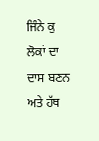ਜਿੰਨੇ ਕੁ ਲੋਕਾਂ ਦਾ ਦਾਸ ਬਣਨ ਅਤੇ ਹੱਥ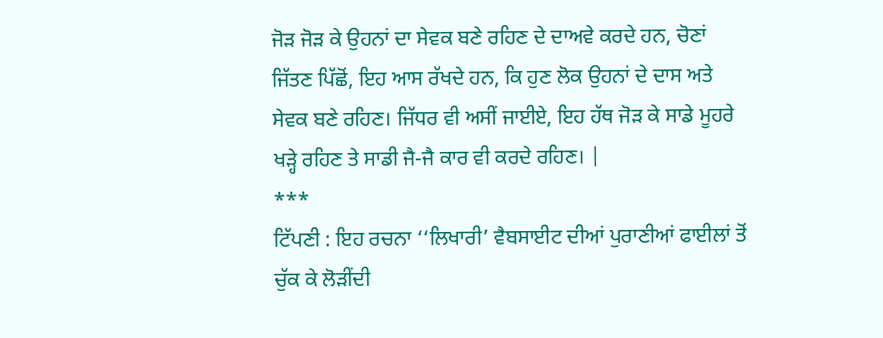ਜੋੜ ਜੋੜ ਕੇ ਉਹਨਾਂ ਦਾ ਸੇਵਕ ਬਣੇ ਰਹਿਣ ਦੇ ਦਾਅਵੇ ਕਰਦੇ ਹਨ, ਚੋਣਾਂ ਜਿੱਤਣ ਪਿੱਛੋਂ, ਇਹ ਆਸ ਰੱਖਦੇ ਹਨ, ਕਿ ਹੁਣ ਲੋਕ ਉਹਨਾਂ ਦੇ ਦਾਸ ਅਤੇ ਸੇਵਕ ਬਣੇ ਰਹਿਣ। ਜਿੱਧਰ ਵੀ ਅਸੀਂ ਜਾਈਏ, ਇਹ ਹੱਥ ਜੋੜ ਕੇ ਸਾਡੇ ਮੂਹਰੇ ਖੜ੍ਹੇ ਰਹਿਣ ਤੇ ਸਾਡੀ ਜੈ-ਜੈ ਕਾਰ ਵੀ ਕਰਦੇ ਰਹਿਣ। |
***
ਟਿੱਪਣੀ : ਇਹ ਰਚਨਾ ‘‘ਲਿਖਾਰੀ’ ਵੈਬਸਾਈਟ ਦੀਆਂ ਪੁਰਾਣੀਆਂ ਫਾਈਲਾਂ ਤੋਂ ਚੁੱਕ ਕੇ ਲੋੜੀਂਦੀ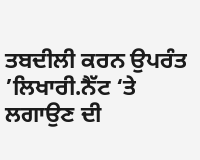ਤਬਦੀਲੀ ਕਰਨ ਉਪਰੰਤ ’ਲਿਖਾਰੀ.ਨੈੱਟ ‘ਤੇ ਲਗਾਉਣ ਦੀ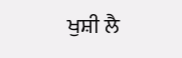ਖੁਸ਼ੀ ਲੈ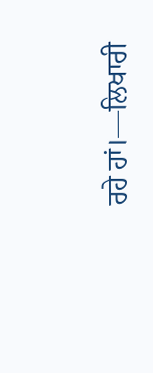ਰਹੇ ਹਾਂ।—ਲਿਖਾਰੀ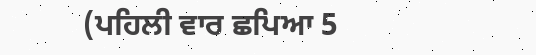(ਪਹਿਲੀ ਵਾਰ ਛਪਿਆ 5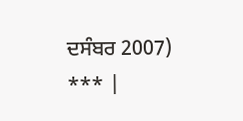ਦਸੰਬਰ 2007) *** |